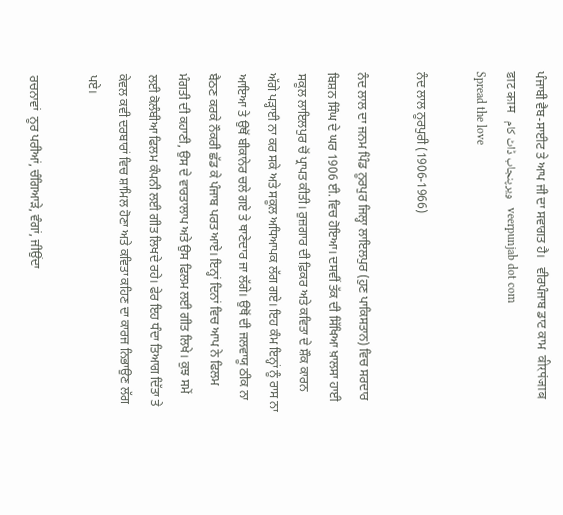ਪੰਜਾਬੀ ਵੈਬ-ਸਾਈਟ ਤੇ ਆਪ ਜੀ ਦਾ ਸਵਾਗਤ ਹੈ।   ਵੀਰਪੰਜਾਬ ਡਾਟ ਕਾਮ  वीरपंजाब डाट काम   ویرپنجاب ڈاٹ کام   veerpunjab dot com
Spread the love

ਨੰਦ ਲਾਲ ਨੂਰਪੁਰੀ (1906-1966)

ਨੰਦ ਲਾਲ ਦਾ ਜਨਮ ਪਿੰਡ ਨੂਰਪੁਰ ਜਿਲ੍ਹਾ ਲਾਇਲਪੁਰ (ਹੁਣ ਪਾਕਿਸਤਾਨ) ਵਿਚ ਸਰਦਾਰ ਬਿਸ਼ਨ ਸਿੰਘ ਦੇ ਘਰ 1906 ਈ. ਵਿਚ ਹੋਇਆ। ਦਸਵੀਂ ਤੱਕ ਦੀ ਸਿੱਖਿਆ ਖ਼ਾਲਸਾ ਹਾਈ ਸਕੂਲ ਲਾਇਲਪੁਰ ਚੋਂ ਪ੍ਰਾਪਤ ਕੀਤੀ। ਰੁਜ਼ਗਾਰ ਦੀ ਫ਼ਿਕਰ ਅਤੇ ਕਵਿਤਾ ਦੇ ਸ਼ੌਕ ਕਾਰਨ ਅੱਗੇ ਪੜ੍ਹਾਈ ਨਾ ਕਰ ਸਕੇ ਅਤੇ ਸਕੂਲ ਅਧਿਆਪਕ ਲੱਗ ਗਏ। ਇਹ ਕੰਮ ਇਨ੍ਹਾਂ ਨੂੰ ਰਾਸ ਨਾ ਆਇਆ ਤੇ ਉਥੋਂ ਬੀਕਾਨੇਰ ਚਲੇ ਗਏ ਤੇ ਥਾਣੇਦਾਰ ਜਾ ਲੱਗੇ। ਉਥੋਂ ਦੀ ਜਲਵਾਯੂ ਠੀਕ ਨਾ ਬੈਠਣ ਕਰਕੇ ਨੌਕਰੀ ਛੱਡ ਕੇ ਪੰਜਾਬ ਪਰਤ ਆਏ। ਇਨ੍ਹਾਂ ਦਿਨਾਂ ਵਿਚ ਆਪ ਨੇ ਫਿਲਮ ਮੰਗਤੀ ਦੀ ਕਹਾਣੀ, ਉਸ ਦੇ ਵਾਰਤਾਲਾਪ ਅਤੇ ਉਸ ਫਿਲਮ ਲਈ ਗੀਤ ਲਿਖੇ। ਕੁਝ ਸਮੇਂ ਲਈ ਕੋਲੰਬੀਆ ਫਿਲਮ ਕੰਪਨੀ ਲਈ ਗੀਤ ਲਿਖਦੇ ਰਹੇ। ਫੇਰ ਇਹ ਧੰਦਾ ਤਿਆਗ ਦਿੱਤਾ ਤੇ ਕੇਵਲ ਕਵੀ ਦਰਬਾਰਾਂ ਵਿਚ ਸ਼ਾਮਿਲ ਹੋਣਾ ਅਤੇ ਕਵਿਤਾ ਕਹਿਣ ਦਾ ਕਾਰਜ ਨਿਭਾਉਣ ਲੱਗ ਪਏ।

ਰਚਨਾਵਾਂ  ਨੂਰ ਪਰੀਆਂ, ਚੰਗਿਆੜੇ, ਵੰਗਾਂ, ਜੀਉਂਦਾ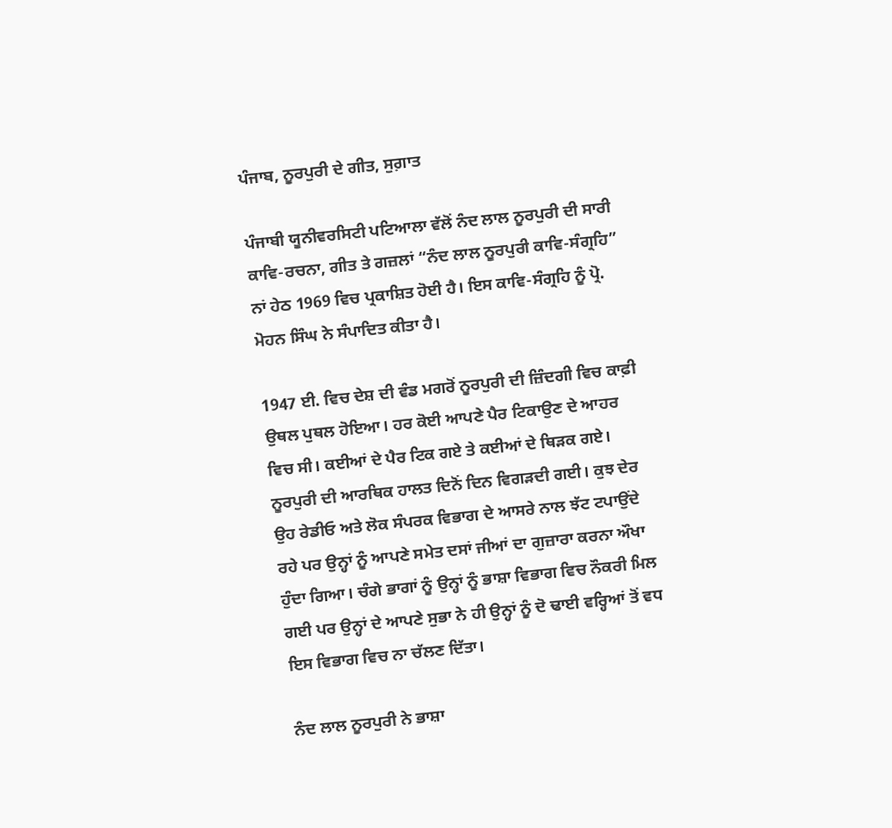ਪੰਜਾਬ, ਨੂਰਪੁਰੀ ਦੇ ਗੀਤ, ਸੁਗ਼ਾਤ

ਪੰਜਾਬੀ ਯੂਨੀਵਰਸਿਟੀ ਪਟਿਆਲਾ ਵੱਲੋਂ ਨੰਦ ਲਾਲ ਨੂਰਪੁਰੀ ਦੀ ਸਾਰੀ ਕਾਵਿ-ਰਚਨਾ, ਗੀਤ ਤੇ ਗਜ਼ਲਾਂ “ਨੰਦ ਲਾਲ ਨੂਰਪੁਰੀ ਕਾਵਿ-ਸੰਗ੍ਰਹਿ” ਨਾਂ ਹੇਠ 1969 ਵਿਚ ਪ੍ਰਕਾਸ਼ਿਤ ਹੋਈ ਹੈ। ਇਸ ਕਾਵਿ-ਸੰਗ੍ਰਹਿ ਨੂੰ ਪ੍ਰੋ. ਮੋਹਨ ਸਿੰਘ ਨੇ ਸੰਪਾਦਿਤ ਕੀਤਾ ਹੈ।

1947 ਈ. ਵਿਚ ਦੇਸ਼ ਦੀ ਵੰਡ ਮਗਰੋਂ ਨੂਰਪੁਰੀ ਦੀ ਜ਼ਿੰਦਗੀ ਵਿਚ ਕਾਫ਼ੀ ਉਥਲ ਪੁਥਲ ਹੋਇਆ। ਹਰ ਕੋਈ ਆਪਣੇ ਪੈਰ ਟਿਕਾਉਣ ਦੇ ਆਹਰ ਵਿਚ ਸੀ। ਕਈਆਂ ਦੇ ਪੈਰ ਟਿਕ ਗਏ ਤੇ ਕਈਆਂ ਦੇ ਥਿੜਕ ਗਏ। ਨੂਰਪੁਰੀ ਦੀ ਆਰਥਿਕ ਹਾਲਤ ਦਿਨੋਂ ਦਿਨ ਵਿਗੜਦੀ ਗਈ। ਕੁਝ ਦੇਰ ਉਹ ਰੇਡੀਓ ਅਤੇ ਲੋਕ ਸੰਪਰਕ ਵਿਭਾਗ ਦੇ ਆਸਰੇ ਨਾਲ ਝੱਟ ਟਪਾਉਂਦੇ ਰਹੇ ਪਰ ਉਨ੍ਹਾਂ ਨੂੰ ਆਪਣੇ ਸਮੇਤ ਦਸਾਂ ਜੀਆਂ ਦਾ ਗੁਜ਼ਾਰਾ ਕਰਨਾ ਔਖਾ ਹੁੰਦਾ ਗਿਆ। ਚੰਗੇ ਭਾਗਾਂ ਨੂੰ ਉਨ੍ਹਾਂ ਨੂੰ ਭਾਸ਼ਾ ਵਿਭਾਗ ਵਿਚ ਨੌਕਰੀ ਮਿਲ ਗਈ ਪਰ ਉਨ੍ਹਾਂ ਦੇ ਆਪਣੇ ਸੁਭਾ ਨੇ ਹੀ ਉਨ੍ਹਾਂ ਨੂੰ ਦੋ ਢਾਈ ਵਰ੍ਹਿਆਂ ਤੋਂ ਵਧ ਇਸ ਵਿਭਾਗ ਵਿਚ ਨਾ ਚੱਲਣ ਦਿੱਤਾ।

ਨੰਦ ਲਾਲ ਨੂਰਪੁਰੀ ਨੇ ਭਾਸ਼ਾ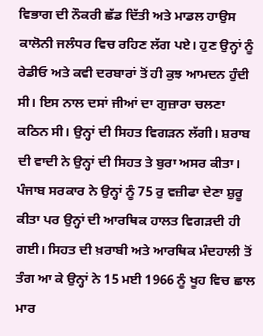ਵਿਭਾਗ ਦੀ ਨੌਕਰੀ ਛੱਡ ਦਿੱਤੀ ਅਤੇ ਮਾਡਲ ਹਾਉਸ ਕਾਲੋਨੀ ਜਲੰਧਰ ਵਿਚ ਰਹਿਣ ਲੱਗ ਪਏ। ਹੁਣ ਉਨ੍ਹਾਂ ਨੂੰ ਰੇਡੀਓ ਅਤੇ ਕਵੀ ਦਰਬਾਰਾਂ ਤੋਂ ਹੀ ਕੁਝ ਆਮਦਨ ਹੁੰਦੀ ਸੀ। ਇਸ ਨਾਲ ਦਸਾਂ ਜੀਆਂ ਦਾ ਗੁਜ਼ਾਰਾ ਚਲਣਾ ਕਠਿਨ ਸੀ। ਉਨ੍ਹਾਂ ਦੀ ਸਿਹਤ ਵਿਗੜਨ ਲੱਗੀ। ਸ਼ਰਾਬ ਦੀ ਵਾਦੀ ਨੇ ਉਨ੍ਹਾਂ ਦੀ ਸਿਹਤ ਤੇ ਬੁਰਾ ਅਸਰ ਕੀਤਾ। ਪੰਜਾਬ ਸਰਕਾਰ ਨੇ ਉਨ੍ਹਾਂ ਨੂੰ 75 ਰੁ ਵਜ਼ੀਫਾ ਦੇਣਾ ਸ਼ੁਰੂ ਕੀਤਾ ਪਰ ਉਨ੍ਹਾਂ ਦੀ ਆਰਥਿਕ ਹਾਲਤ ਵਿਗੜਦੀ ਹੀ ਗਈ। ਸਿਹਤ ਦੀ ਖ਼ਰਾਬੀ ਅਤੇ ਆਰਥਿਕ ਮੰਦਹਾਲੀ ਤੋਂ ਤੰਗ ਆ ਕੇ ਉਨ੍ਹਾਂ ਨੇ 15 ਮਈ 1966 ਨੂੰ ਖੂਹ ਵਿਚ ਛਾਲ ਮਾਰ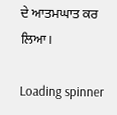ਦੇ ਆਤਮਘਾਤ ਕਰ ਲਿਆ।

Loading spinner